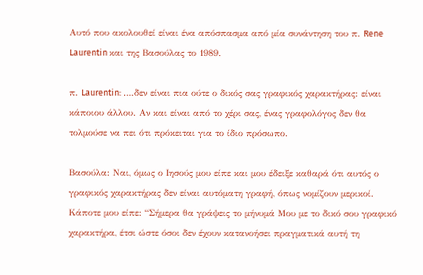Αυτό που ακολουθεί είναι ένα απόσπασμα από μία συνάντηση του π. Rene Laurentin και της Βασούλας το 1989.

π. Laurentin: ….δεν είναι πια ούτε ο δικός σας γραφικός χαρακτήρας: είναι κάποιου άλλου. Αν και είναι από το χέρι σας, ένας γραφολόγος δεν θα τολμούσε να πει ότι πρόκειται για το ίδιο πρόσωπο.

Βασούλα: Ναι, όμως ο Ιησούς μου είπε και μου έδειξε καθαρά ότι αυτός ο γραφικός χαρακτήρας δεν είναι αυτόματη γραφή, όπως νομίζουν μερικοί. Κάποτε μου είπε: “Σήμερα θα γράψεις το μήνυμά Μου με το δικό σου γραφικό χαρακτήρα, έτσι ώστε όσοι δεν έχουν κατανοήσει πραγματικά αυτή τη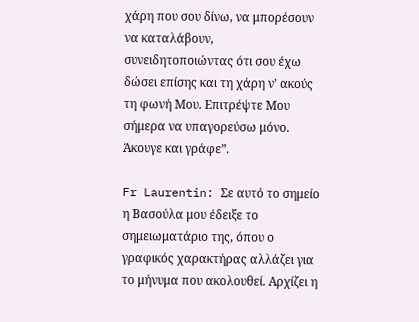χάρη που σου δίνω, να μπορέσουν να καταλάβουν, συνειδητοποιώντας ότι σου έχω δώσει επίσης και τη χάρη ν’ ακούς τη φωνή Μου. Επιτρέψτε Μου σήμερα να υπαγορεύσω μόνο. Άκουγε και γράφε”.

Fr Laurentin: Σε αυτό το σημείο η Βασούλα μου έδειξε το σημειωματάριο της, όπου ο γραφικός χαρακτήρας αλλάζει για το μήνυμα που ακολουθεί. Αρχίζει η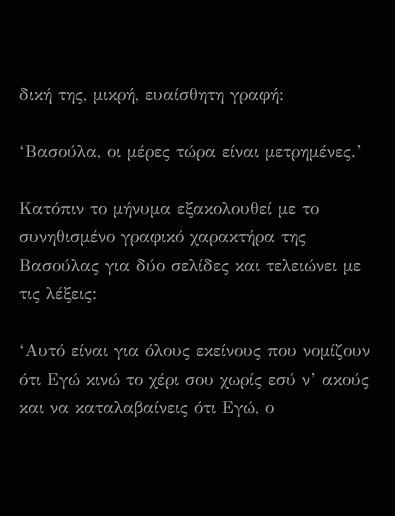δική της, μικρή, ευαίσθητη γραφή:

‘Βασούλα, οι μέρες τώρα είναι μετρημένες.’

Κατόπιν το μήνυμα εξακολουθεί με το συνηθισμένο γραφικό χαρακτήρα της Βασούλας για δύο σελίδες και τελειώνει με τις λέξεις:

‘Αυτό είναι για όλους εκείνους που νομίζουν ότι Εγώ κινώ το χέρι σου χωρίς εσύ ν’ ακούς και να καταλαβαίνεις ότι Εγώ, ο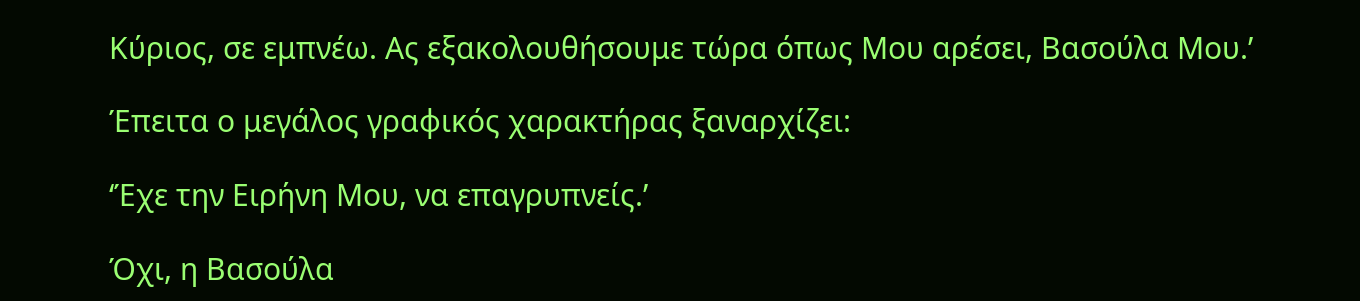Κύριος, σε εμπνέω. Ας εξακολουθήσουμε τώρα όπως Μου αρέσει, Βασούλα Μου.’

Έπειτα ο μεγάλος γραφικός χαρακτήρας ξαναρχίζει:

‘Έχε την Ειρήνη Μου, να επαγρυπνείς.’

Όχι, η Βασούλα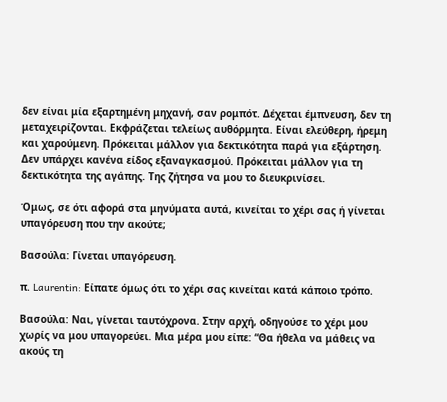δεν είναι μία εξαρτημένη μηχανή, σαν ρομπότ. Δέχεται έμπνευση, δεν τη μεταχειρίζονται. Εκφράζεται τελείως αυθόρμητα. Είναι ελεύθερη, ήρεμη και χαρούμενη. Πρόκειται μάλλον για δεκτικότητα παρά για εξάρτηση. Δεν υπάρχει κανένα είδος εξαναγκασμού. Πρόκειται μάλλον για τη δεκτικότητα της αγάπης. Της ζήτησα να μου το διευκρινίσει.

Όμως, σε ότι αφορά στα μηνύματα αυτά, κινείται το χέρι σας ή γίνεται υπαγόρευση που την ακούτε;

Βασούλα: Γίνεται υπαγόρευση.

π. Laurentin: Είπατε όμως ότι το χέρι σας κινείται κατά κάποιο τρόπο.

Βασούλα: Ναι, γίνεται ταυτόχρονα. Στην αρχή, οδηγούσε το χέρι μου χωρίς να μου υπαγορεύει. Μια μέρα μου είπε: “Θα ήθελα να μάθεις να ακούς τη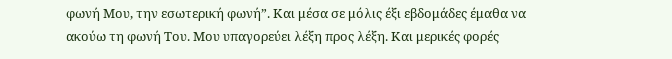φωνή Μου, την εσωτερική φωνή”. Και μέσα σε μόλις έξι εβδομάδες έμαθα να ακούω τη φωνή Του. Μου υπαγορεύει λέξη προς λέξη. Και μερικές φορές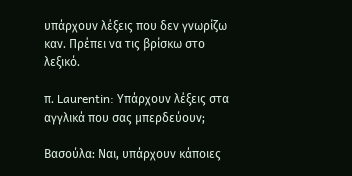υπάρχουν λέξεις που δεν γνωρίζω καν. Πρέπει να τις βρίσκω στο λεξικό.

π. Laurentin: Υπάρχουν λέξεις στα αγγλικά που σας μπερδεύουν;

Βασούλα: Ναι, υπάρχουν κάποιες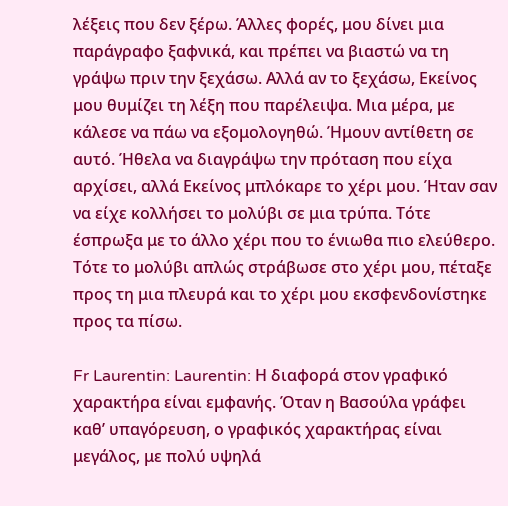λέξεις που δεν ξέρω. Άλλες φορές, μου δίνει μια παράγραφο ξαφνικά, και πρέπει να βιαστώ να τη γράψω πριν την ξεχάσω. Αλλά αν το ξεχάσω, Εκείνος μου θυμίζει τη λέξη που παρέλειψα. Μια μέρα, με κάλεσε να πάω να εξομολογηθώ. Ήμουν αντίθετη σε αυτό. Ήθελα να διαγράψω την πρόταση που είχα αρχίσει, αλλά Εκείνος μπλόκαρε το χέρι μου. Ήταν σαν να είχε κολλήσει το μολύβι σε μια τρύπα. Τότε έσπρωξα με το άλλο χέρι που το ένιωθα πιο ελεύθερο. Τότε το μολύβι απλώς στράβωσε στο χέρι μου, πέταξε προς τη μια πλευρά και το χέρι μου εκσφενδονίστηκε προς τα πίσω.

Fr Laurentin: Laurentin: Η διαφορά στον γραφικό χαρακτήρα είναι εμφανής. Όταν η Βασούλα γράφει καθ’ υπαγόρευση, ο γραφικός χαρακτήρας είναι μεγάλος, με πολύ υψηλά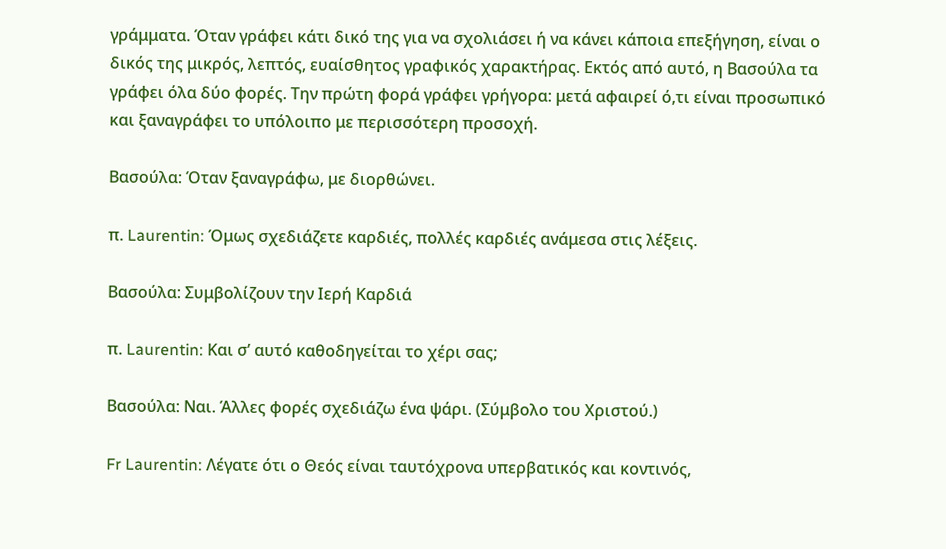γράμματα. Όταν γράφει κάτι δικό της για να σχολιάσει ή να κάνει κάποια επεξήγηση, είναι ο δικός της μικρός, λεπτός, ευαίσθητος γραφικός χαρακτήρας. Εκτός από αυτό, η Βασούλα τα γράφει όλα δύο φορές. Την πρώτη φορά γράφει γρήγορα: μετά αφαιρεί ό,τι είναι προσωπικό και ξαναγράφει το υπόλοιπο με περισσότερη προσοχή.

Βασούλα: Όταν ξαναγράφω, με διορθώνει.

π. Laurentin: Όμως σχεδιάζετε καρδιές, πολλές καρδιές ανάμεσα στις λέξεις.

Βασούλα: Συμβολίζουν την Ιερή Καρδιά

π. Laurentin: Και σ’ αυτό καθοδηγείται το χέρι σας;

Βασούλα: Ναι. Άλλες φορές σχεδιάζω ένα ψάρι. (Σύμβολο του Χριστού.)

Fr Laurentin: Λέγατε ότι ο Θεός είναι ταυτόχρονα υπερβατικός και κοντινός,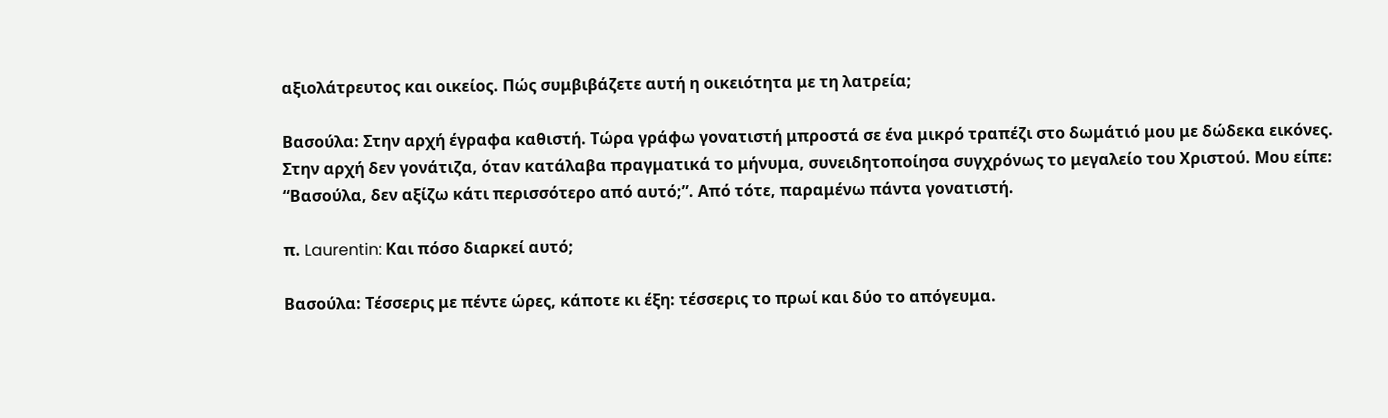αξιολάτρευτος και οικείος. Πώς συμβιβάζετε αυτή η οικειότητα με τη λατρεία;

Βασούλα: Στην αρχή έγραφα καθιστή. Τώρα γράφω γονατιστή μπροστά σε ένα μικρό τραπέζι στο δωμάτιό μου με δώδεκα εικόνες. Στην αρχή δεν γονάτιζα, όταν κατάλαβα πραγματικά το μήνυμα, συνειδητοποίησα συγχρόνως το μεγαλείο του Χριστού. Μου είπε: “Βασούλα, δεν αξίζω κάτι περισσότερο από αυτό;”. Από τότε, παραμένω πάντα γονατιστή.

π. Laurentin: Και πόσο διαρκεί αυτό;

Βασούλα: Τέσσερις με πέντε ώρες, κάποτε κι έξη: τέσσερις το πρωί και δύο το απόγευμα.